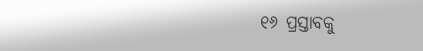୧୬ ପ୍ରସ୍ତାବକୁ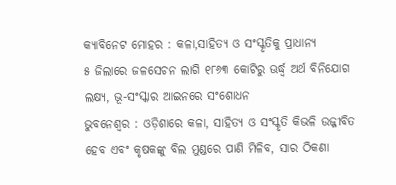କ୍ୟାବିନେଟ ମୋହର : କଳା,ସାହିତ୍ୟ ଓ ସଂସ୍କୃତିକୁ ପ୍ରାଧାନ୍ୟ
୫ ଜିଲାରେ ଜଳସେଚନ ଲାଗି ୧୮୬୩ କୋଟିରୁ ଊର୍ଦ୍ଧ୍ବ ଅର୍ଥ ବିନିଯୋଗ ଲକ୍ଷ୍ୟ, ଭୂ-ସଂସ୍କାର ଆଇନରେ ସଂଶୋଧନ
ଭୁବନେଶ୍ୱର : ଓଡ଼ିଶାରେ କଳା, ସାହିତ୍ୟ ଓ ସଂସ୍କୃତି କିଭଳି ଉଜ୍ଜୀବିତ ହେବ ଏବଂ କୃଷକଙ୍କୁ ବିଲ ମୁଣ୍ଡରେ ପାଣି ମିଳିବ, ସାର ଠିକଣା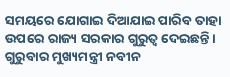ସମୟରେ ଯୋଗାଇ ଦିଆଯାଇ ପାରିବ ତାହା ଉପରେ ରାଜ୍ୟ ସରକାର ଗୁରୁତ୍ବ ଦେଇଛନ୍ତି। ଗୁରୁବାର ମୁଖ୍ୟମନ୍ତ୍ରୀ ନବୀନ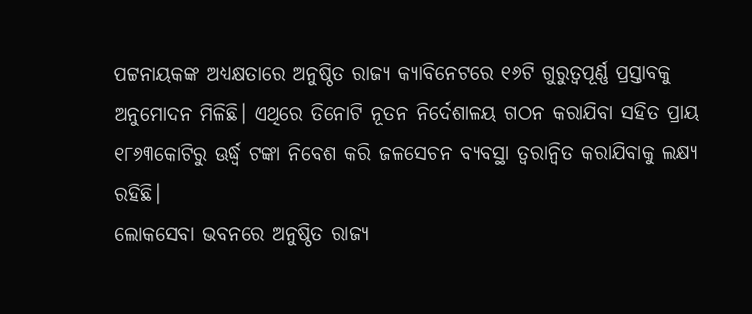ପଟ୍ଟନାୟକଙ୍କ ଅଧ୍ୟକ୍ଷତାରେ ଅନୁଷ୍ଠିତ ରାଜ୍ୟ କ୍ୟାବିନେଟରେ ୧୬ଟି ଗୁରୁତ୍ବପୂର୍ଣ୍ଣ ପ୍ରସ୍ତାବକୁ ଅନୁମୋଦନ ମିଳିଛି। ଏଥିରେ ତିନୋଟି ନୂତନ ନିର୍ଦେଶାଳୟ ଗଠନ କରାଯିବା ସହିତ ପ୍ରାୟ ୧୮୬୩କୋଟିରୁ ଊର୍ଦ୍ଧ୍ବ ଟଙ୍କା ନିବେଶ କରି ଜଳସେଚନ ବ୍ୟବସ୍ଥା ତ୍ବରାନ୍ବିତ କରାଯିବାକୁ ଲକ୍ଷ୍ୟ ରହିଛି।
ଲୋକସେବା ଭବନରେ ଅନୁଷ୍ଠିତ ରାଜ୍ୟ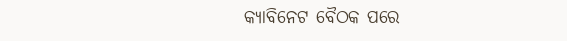କ୍ୟାବିନେଟ ବୈଠକ ପରେ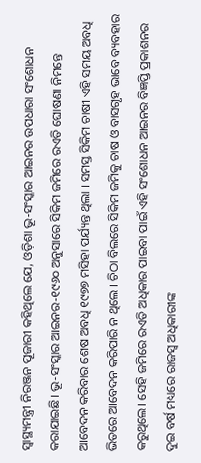ସ୍ବାସ୍ଥ୍ୟମନ୍ତ୍ରୀ ନିରଞ୍ଜନ ପୂଜାରୀ କହିଥିଲେ ଯେ, ଓଡ଼ିଶା ଭୂ-ସଂସ୍କାର ଆଇନର ଉପଧାରା ସଂଶୋଧନ କରାଯାଇଛି। ଭୂ-ସଂସ୍କାର ଆଇନର-୧୯୬୦ ଅନୁସାରେ ସିକିମ ଜମିରେ ରଏତି ଘୋଷଣା ନିମନ୍ତେ ଆବେଦନ କରିବାର ଶେଷ ଅବଧି ୧୯୭୭ ମସିହା ପର୍ଯ୍ୟନ୍ତ ଥିଲା । ସମସ୍ତ ସିକିମ ଚାଷୀ ଏହି ସମୟ ଅବଧି ଭିତରେ ଆବେଦନ କରିପାରି ନ ଥିଲେ । ଚିଠା ବିଲରେ ସିକିମ ଜମିକୁ ଚାଷ ଓ ବାସଗୃହ ଭାବେ ବ୍ୟବହାର କରୁଥିଲେ। ସେହି ଜମିରେ ରଏତି ଅଧିକାର ପାଇବା ପାଇଁ ଏହି ସଂଶୋଧନ ଆଇନର ବିଜ୍ଞପ୍ତି ପ୍ରକାଶନର ଦୁଇ ବର୍ଷ ମଧ୍ୟରେ ରାଜସ୍ବ ଅଧିକାରୀଙ୍କ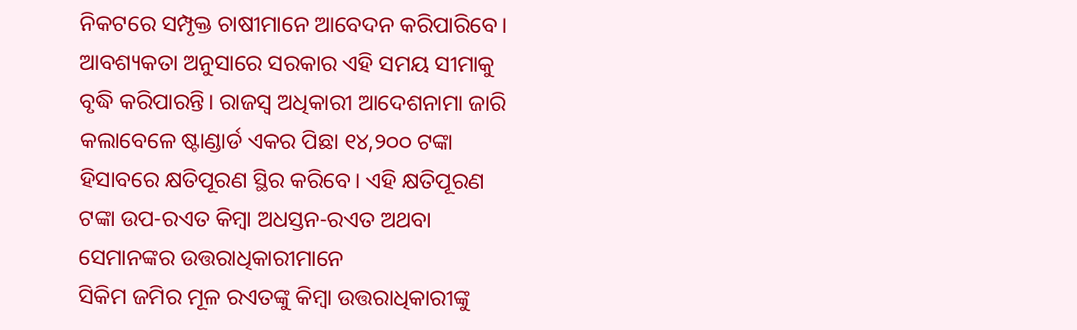ନିକଟରେ ସମ୍ପୃକ୍ତ ଚାଷୀମାନେ ଆବେଦନ କରିପାରିବେ। ଆବଶ୍ୟକତା ଅନୁସାରେ ସରକାର ଏହି ସମୟ ସୀମାକୁ ବୃଦ୍ଧି କରିପାରନ୍ତି। ରାଜସ୍ବ ଅଧିକାରୀ ଆଦେଶନାମା ଜାରି କଲାବେଳେ ଷ୍ଟାଣ୍ଡାର୍ଡ ଏକର ପିଛା ୧୪,୨୦୦ ଟଙ୍କା ହିସାବରେ କ୍ଷତିପୂରଣ ସ୍ଥିର କରିବେ। ଏହି କ୍ଷତିପୂରଣ ଟଙ୍କା ଉପ-ରଏତ କିମ୍ବା ଅଧସ୍ତନ-ରଏତ ଅଥବା ସେମାନଙ୍କର ଉତ୍ତରାଧିକାରୀମାନେ
ସିକିମ ଜମିର ମୂଳ ରଏତଙ୍କୁ କିମ୍ବା ଉତ୍ତରାଧିକାରୀଙ୍କୁ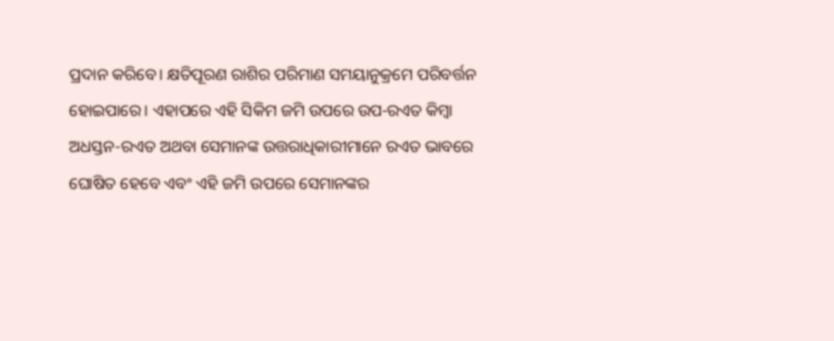ପ୍ରଦାନ କରିବେ। କ୍ଷତିପୂରଣ ରାଶିର ପରିମାଣ ସମୟାନୁକ୍ରମେ ପରିବର୍ତ୍ତନ ହୋଇପାରେ। ଏହାପରେ ଏହି ସିକିମ ଜମି ଉପରେ ଉପ-ରଏତ କିମ୍ବା ଅଧସ୍ତନ-ରଏତ ଅଥବା ସେମାନଙ୍କ ଉତ୍ତରାଧିକାରୀମାନେ ରଏତ ଭାବରେ ଘୋଷିତ ହେବେ ଏବଂ ଏହି ଜମି ଉପରେ ସେମାନଙ୍କର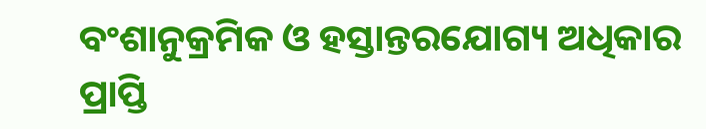ବଂଶାନୁକ୍ରମିକ ଓ ହସ୍ତାନ୍ତରଯୋଗ୍ୟ ଅଧିକାର ପ୍ରାପ୍ତି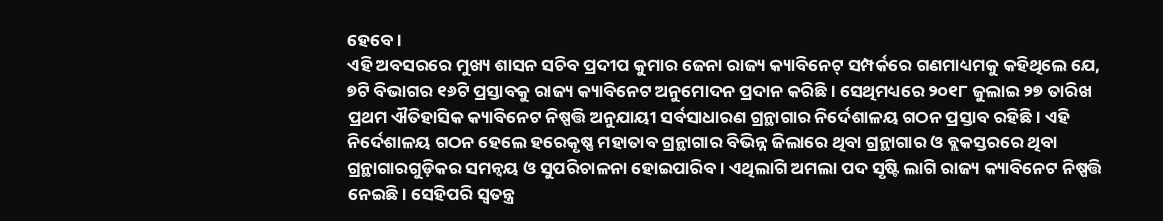ହେବେ।
ଏହି ଅବସରରେ ମୁଖ୍ୟ ଶାସନ ସଚିବ ପ୍ରଦୀପ କୁମାର ଜେନା ରାଜ୍ୟ କ୍ୟାବିନେଟ୍ ସମ୍ପର୍କରେ ଗଣମାଧ୍ୟମକୁ କହିଥିଲେ ଯେ, ୭ଟି ବିଭାଗର ୧୬ଟି ପ୍ରସ୍ତାବକୁ ରାଜ୍ୟ କ୍ୟାବିନେଟ ଅନୁମୋଦନ ପ୍ରଦାନ କରିଛି। ସେଥିମଧ୍ୟରେ ୨୦୧୮ ଜୁଲାଇ ୨୭ ତାରିଖ ପ୍ରଥମ ଐତିହାସିକ କ୍ୟାବିନେଟ ନିଷ୍ପତ୍ତି ଅନୁଯାୟୀ ସର୍ବସାଧାରଣ ଗ୍ରନ୍ଥାଗାର ନିର୍ଦେଶାଳୟ ଗଠନ ପ୍ରସ୍ତାବ ରହିଛି। ଏହି ନିର୍ଦେଶାଳୟ ଗଠନ ହେଲେ ହରେକୃଷ୍ଣ ମହାତାବ ଗ୍ରନ୍ଥାଗାର ବିଭିନ୍ନ ଜିଲାରେ ଥିବା ଗ୍ରନ୍ଥାଗାର ଓ ବ୍ଲକସ୍ତରରେ ଥିବା ଗ୍ରନ୍ଥାଗାରଗୁଡ଼ିକର ସମନ୍ବୟ ଓ ସୁପରିଚାଳନା ହୋଇପାରିବ। ଏଥିଲାଗି ଅମଲା ପଦ ସୃଷ୍ଟି ଲାଗି ରାଜ୍ୟ କ୍ୟାବିନେଟ ନିଷ୍ପତ୍ତି ନେଇଛି। ସେହିପରି ସ୍ବତନ୍ତ୍ର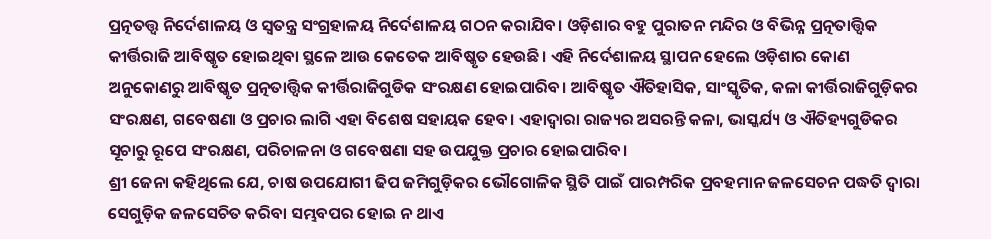ପ୍ରତ୍ନତତ୍ତ୍ବ ନିର୍ଦେଶାଳୟ ଓ ସ୍ବତନ୍ତ୍ର ସଂଗ୍ରହାଳୟ ନିର୍ଦେଶାଳୟ ଗଠନ କରାଯିବ। ଓଡ଼ିଶାର ବହୁ ପୁରାତନ ମନ୍ଦିର ଓ ବିଭିନ୍ନ ପ୍ରତ୍ନତାତ୍ତ୍ବିକ କୀର୍ତ୍ତିରାଜି ଆବିଷ୍କୃତ ହୋଇଥିବା ସ୍ଥଳେ ଆଉ କେତେକ ଆବିଷ୍କୃତ ହେଉଛି। ଏହି ନିର୍ଦେଶାଳୟ ସ୍ଥାପନ ହେଲେ ଓଡ଼ିଶାର କୋଣ ଅନୁକୋଣରୁ ଆବିଷ୍କୃତ ପ୍ରତ୍ନତାତ୍ତ୍ବିକ କୀର୍ତ୍ତିରାଜିଗୁଡିକ ସଂରକ୍ଷଣ ହୋଇପାରିବ। ଆବିଷ୍କୃତ ଐତିହାସିକ, ସାଂସ୍କୃତିକ, କଳା କୀର୍ତ୍ତିରାଜିଗୁଡ଼ିକର ସଂରକ୍ଷଣ, ଗବେଷଣା ଓ ପ୍ରଚାର ଲାଗି ଏହା ବିଶେଷ ସହାୟକ ହେବ। ଏହାଦ୍ବାରା ରାଜ୍ୟର ଅସରନ୍ତି କଳା, ଭାସ୍କର୍ଯ୍ୟ ଓ ଐତିହ୍ୟଗୁଡିକର ସୂଚାରୁ ରୂପେ ସଂରକ୍ଷଣ, ପରିଚାଳନା ଓ ଗବେଷଣା ସହ ଉପଯୁକ୍ତ ପ୍ରଚାର ହୋଇପାରିବ।
ଶ୍ରୀ ଜେନା କହିଥିଲେ ଯେ, ଚାଷ ଉପଯୋଗୀ ଢିପ ଜମିଗୁଡ଼ିକର ଭୌଗୋଳିକ ସ୍ଥିତି ପାଇଁ ପାରମ୍ପରିକ ପ୍ରବହମାନ ଜଳସେଚନ ପଦ୍ଧତି ଦ୍ବାରା ସେଗୁଡ଼ିକ ଜଳସେଚିତ କରିବା ସମ୍ଭବପର ହୋଇ ନ ଥାଏ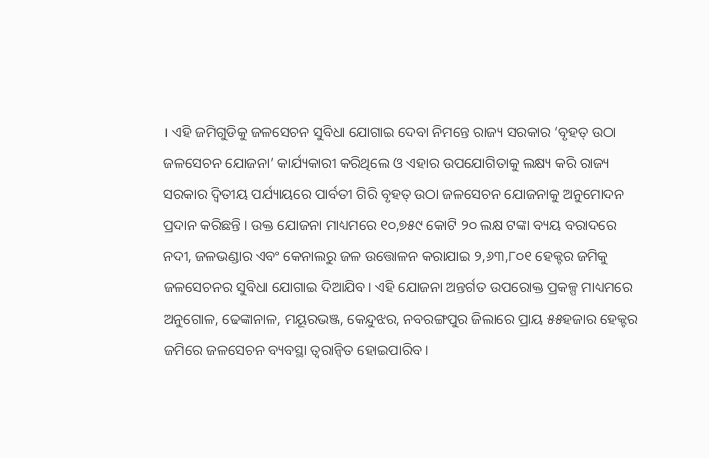। ଏହି ଜମିଗୁଡିକୁ ଜଳସେଚନ ସୁବିଧା ଯୋଗାଇ ଦେବା ନିମନ୍ତେ ରାଜ୍ୟ ସରକାର ‘ବୃହତ୍ ଉଠା ଜଳସେଚନ ଯୋଜନା’ କାର୍ଯ୍ୟକାରୀ କରିଥିଲେ ଓ ଏହାର ଉପଯୋଗିତାକୁ ଲକ୍ଷ୍ୟ କରି ରାଜ୍ୟ ସରକାର ଦ୍ବିତୀୟ ପର୍ଯ୍ୟାୟରେ ପାର୍ବତୀ ଗିରି ବୃହତ୍ ଉଠା ଜଳସେଚନ ଯୋଜନାକୁ ଅନୁମୋଦନ ପ୍ରଦାନ କରିଛନ୍ତି । ଉକ୍ତ ଯୋଜନା ମାଧ୍ୟମରେ ୧୦,୭୫୯ କୋଟି ୨୦ ଲକ୍ଷ ଟଙ୍କା ବ୍ୟୟ ବରାଦରେ ନଦୀ, ଜଳଭଣ୍ଡାର ଏବଂ କେନାଲରୁ ଜଳ ଉତ୍ତୋଳନ କରାଯାଇ ୨,୬୩,୮୦୧ ହେକ୍ଟର ଜମିକୁ ଜଳସେଚନର ସୁବିଧା ଯୋଗାଇ ଦିଆଯିବ। ଏହି ଯୋଜନା ଅନ୍ତର୍ଗତ ଉପରୋକ୍ତ ପ୍ରକଳ୍ପ ମାଧ୍ୟମରେ ଅନୁଗୋଳ, ଢେଙ୍କାନାଳ, ମୟୂରଭଞ୍ଜ, କେନ୍ଦୁଝର, ନବରଙ୍ଗପୁର ଜିଲାରେ ପ୍ରାୟ ୫୫ହଜାର ହେକ୍ଟର ଜମିରେ ଜଳସେଚନ ବ୍ୟବସ୍ଥା ତ୍ବରାନ୍ବିତ ହୋଇପାରିବ।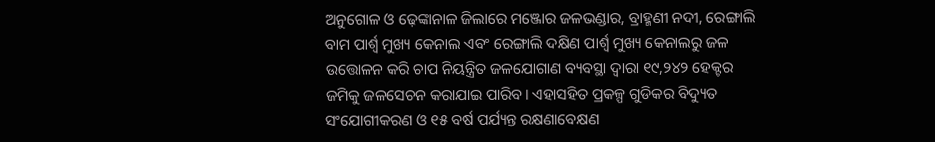ଅନୁଗୋଳ ଓ ଢ଼େଙ୍କାନାଳ ଜିଲାରେ ମଞ୍ଜୋର ଜଳଭଣ୍ଡାର, ବ୍ରାହ୍ମଣୀ ନଦୀ, ରେଙ୍ଗାଲି ବାମ ପାର୍ଶ୍ବ ମୁଖ୍ୟ କେନାଲ ଏବଂ ରେଙ୍ଗାଲି ଦକ୍ଷିଣ ପାର୍ଶ୍ବ ମୁଖ୍ୟ କେନାଲରୁ ଜଳ ଉତ୍ତୋଳନ କରି ଚାପ ନିୟନ୍ତ୍ରିତ ଜଳଯୋଗାଣ ବ୍ୟବସ୍ଥା ଦ୍ବାରା ୧୯,୨୪୨ ହେକ୍ଟର ଜମିକୁ ଜଳସେଚନ କରାଯାଇ ପାରିବ। ଏହାସହିତ ପ୍ରକଳ୍ପ ଗୁଡିକର ବିଦ୍ୟୁତ ସଂଯୋଗୀକରଣ ଓ ୧୫ ବର୍ଷ ପର୍ଯ୍ୟନ୍ତ ରକ୍ଷଣାବେକ୍ଷଣ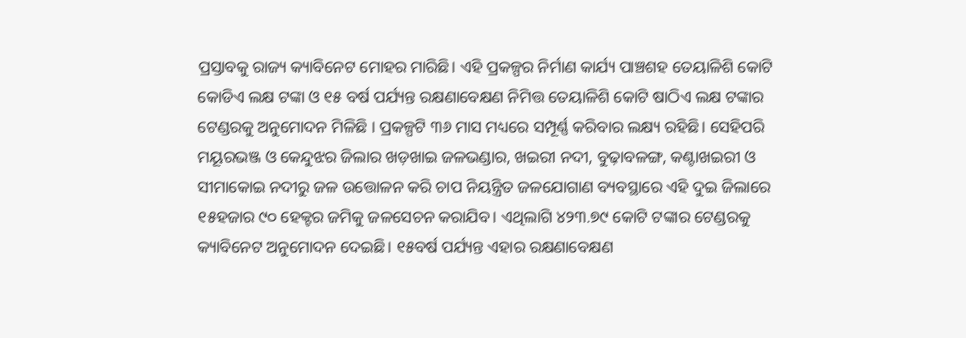ପ୍ରସ୍ତାବକୁ ରାଜ୍ୟ କ୍ୟାବିନେଟ ମୋହର ମାରିଛି। ଏହି ପ୍ରକଳ୍ପର ନିର୍ମାଣ କାର୍ଯ୍ୟ ପାଞ୍ଚଶହ ତେୟାଳିଶି କୋଟି କୋଡିଏ ଲକ୍ଷ ଟଙ୍କା ଓ ୧୫ ବର୍ଷ ପର୍ଯ୍ୟନ୍ତ ରକ୍ଷଣାବେକ୍ଷଣ ନିମିତ୍ତ ତେୟାଳିଶି କୋଟି ଷାଠିଏ ଲକ୍ଷ ଟଙ୍କାର ଟେଣ୍ଡରକୁ ଅନୁମୋଦନ ମିଳିଛି । ପ୍ରକଳ୍ପଟି ୩୬ ମାସ ମଧ୍ୟରେ ସମ୍ପୂର୍ଣ୍ଣ କରିବାର ଲକ୍ଷ୍ୟ ରହିଛି। ସେହିପରି ମୟୂରଭଞ୍ଜ ଓ କେନ୍ଦୁଝର ଜିଲାର ଖଡ଼ଖାଇ ଜଳଭଣ୍ଡାର, ଖଇରୀ ନଦୀ, ବୁଢ଼ାବଳଙ୍ଗ, କଣ୍ଟାଖଇରୀ ଓ ସୀମାକୋଇ ନଦୀରୁ ଜଳ ଉତ୍ତୋଳନ କରି ଚାପ ନିୟନ୍ତ୍ରିତ ଜଳଯୋଗାଣ ବ୍ୟବସ୍ଥାରେ ଏହି ଦୁଇ ଜିଲାରେ ୧୫ହଜାର ୯୦ ହେକ୍ଟର ଜମିକୁ ଜଳସେଚନ କରାଯିବ। ଏଥିଲାଗି ୪୨୩.୭୯ କୋଟି ଟଙ୍କାର ଟେଣ୍ଡରକୁ କ୍ୟାବିନେଟ ଅନୁମୋଦନ ଦେଇଛି। ୧୫ବର୍ଷ ପର୍ଯ୍ୟନ୍ତ ଏହାର ରକ୍ଷଣାବେକ୍ଷଣ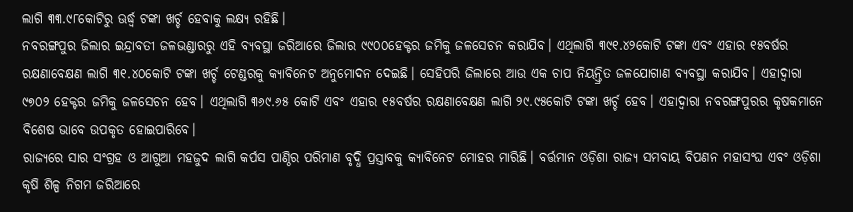ଲାଗି ୩୩.୯୮କୋଟିରୁ ଊର୍ଦ୍ଧ୍ବ ଟଙ୍କା ଖର୍ଚ୍ଚ ହେବାକୁ ଲକ୍ଷ୍ୟ ରହିଛି।
ନବରଙ୍ଗପୁର ଜିଲାର ଇନ୍ଦ୍ରାବତୀ ଜଳଭଣ୍ଡାରରୁ ଏହି ବ୍ୟବସ୍ଥା ଜରିଆରେ ଜିଲାର ୯୯୦୦ହେକ୍ଟର ଜମିକୁ ଜଳସେଚନ କରାଯିବ। ଏଥିଲାଗି ୩୯୧.୪୨କୋଟି ଟଙ୍କା ଏବଂ ଏହାର ୧୫ବର୍ଷର ରକ୍ଷଣାବେକ୍ଷଣ ଲାଗି ୩୧.୪୦କୋଟି ଟଙ୍କା ଖର୍ଚ୍ଚ ଟେଣ୍ଡରକୁ କ୍ୟାବିନେଟ ଅନୁମୋଦନ ଦେଇଛି। ସେହିପରି ଜିଲାରେ ଆଉ ଏକ ଚାପ ନିୟନ୍ତ୍ରିତ ଜଳଯୋଗାଣ ବ୍ୟବସ୍ଥା କରାଯିବ। ଏହାଦ୍ବାରା ୯୭୦୨ ହେକ୍ଟର ଜମିକୁ ଜଳସେଚନ ହେବ। ଏଥିଲାଗି ୩୬୯.୬୫ କୋଟି ଏବଂ ଏହାର ୧୫ବର୍ଷର ରକ୍ଷଣାବେକ୍ଷଣ ଲାଗି ୨୯.୯୫କୋଟି ଟଙ୍କା ଖର୍ଚ୍ଚ ହେବ। ଏହାଦ୍ବାରା ନବରଙ୍ଗପୁରର କୃଷକମାନେ ବିଶେଷ ଭାବେ ଉପକୃତ ହୋଇପାରିବେ।
ରାଜ୍ୟରେ ସାର ସଂଗ୍ରହ ଓ ଆଗୁଆ ମହଜୁଦ ଲାଗି କର୍ପସ ପାଣ୍ଠିର ପରିମାଣ ବୃଦ୍ଧି ପ୍ରସ୍ତାବକୁ କ୍ୟାବିନେଟ ମୋହର ମାରିଛି। ବର୍ତ୍ତମାନ ଓଡ଼ିଶା ରାଜ୍ୟ ସମବାୟ ବିପଣନ ମହାସଂଘ ଏବଂ ଓଡ଼ିଶା କୃଷି ଶିଳ୍ପ ନିଗମ ଜରିଆରେ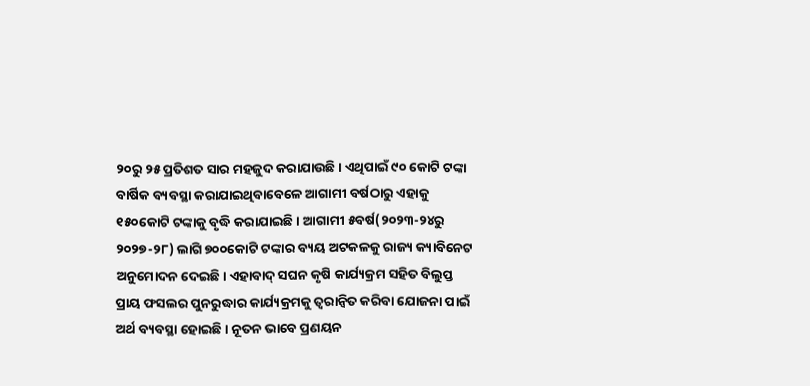୨୦ରୁ ୨୫ ପ୍ରତିଶତ ସାର ମହଜୁଦ କରାଯାଉଛି। ଏଥିପାଇଁ ୯୦ କୋଟି ଟଙ୍କା ବାର୍ଷିକ ବ୍ୟବସ୍ଥା କରାଯାଇଥିବାବେଳେ ଆଗାମୀ ବର୍ଷଠାରୁ ଏହାକୁ ୧୫୦କୋଟି ଟଙ୍କାକୁ ବୃଦ୍ଧି କରାଯାଇଛି। ଆଗାମୀ ୫ବର୍ଷ(୨୦୨୩-୨୪ରୁ ୨୦୨୭-୨୮) ଲାଗି ୭୦୦କୋଟି ଟଙ୍କାର ବ୍ୟୟ ଅଟକଳକୁ ରାଜ୍ୟ କ୍ୟାବିନେଟ ଅନୁମୋଦନ ଦେଇଛି। ଏହାବାଦ୍ ସଘନ କୃଷି କାର୍ଯ୍ୟକ୍ରମ ସହିତ ବିଲୁପ୍ତ ପ୍ରାୟ ଫସଲର ପୁନରୁଦ୍ଧାର କାର୍ଯ୍ୟକ୍ରମକୁ ତ୍ବରାନ୍ବିତ କରିବା ଯୋଜନା ପାଇଁ ଅର୍ଥ ବ୍ୟବସ୍ଥା ହୋଇଛି। ନୂତନ ଭାବେ ପ୍ରଣୟନ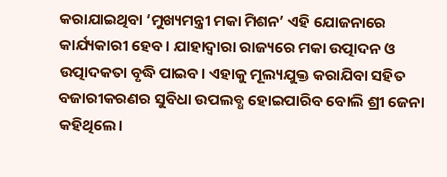କରାଯାଇଥିବା ‘ମୁଖ୍ୟମନ୍ତ୍ରୀ ମକା ମିଶନ’ ଏହି ଯୋଜନାରେ କାର୍ଯ୍ୟକାରୀ ହେବ। ଯାହାଦ୍ବାରା ରାଜ୍ୟରେ ମକା ଉତ୍ପାଦନ ଓ ଉତ୍ପାଦକତା ବୃଦ୍ଧି ପାଇବ। ଏହାକୁ ମୂଲ୍ୟଯୁକ୍ତ କରାଯିବା ସହିତ ବଜାରୀକରଣର ସୁବିଧା ଉପଲବ୍ଧ ହୋଇପାରିବ ବୋଲି ଶ୍ରୀ ଜେନା କହିଥିଲେ।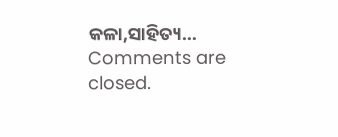କଳା,ସାହିତ୍ୟ…
Comments are closed.